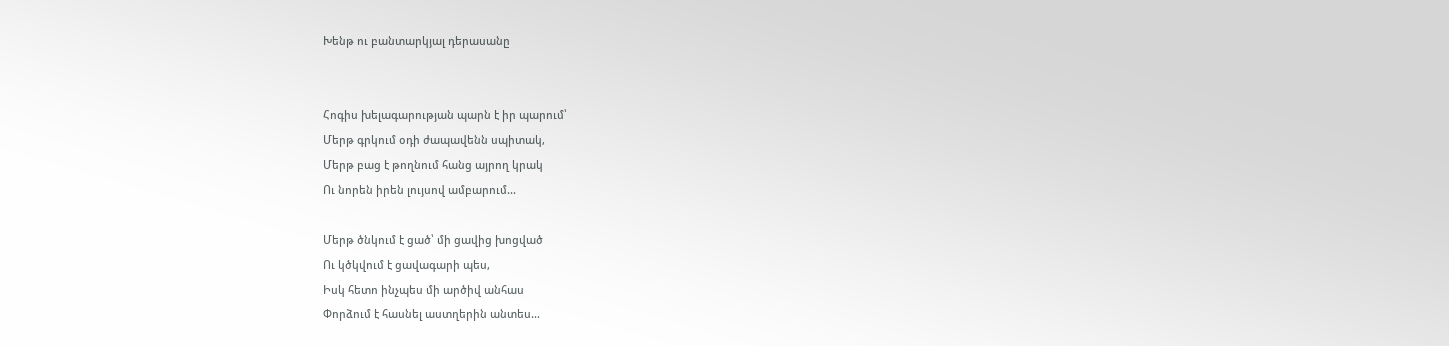Խենթ ու բանտարկյալ դերասանը


Հոգիս խելագարության պարն է իր պարում՝
Մերթ գրկում օդի ժապավենն սպիտակ,
Մերթ բաց է թողնում հանց այրող կրակ
Ու նորեն իրեն լույսով ամբարում...

Մերթ ծնկում է ցած՝ մի ցավից խոցված
Ու կծկվում է ցավագարի պես,
Իսկ հետո ինչպես մի արծիվ անհաս
Փորձում է հասնել աստղերին անտես...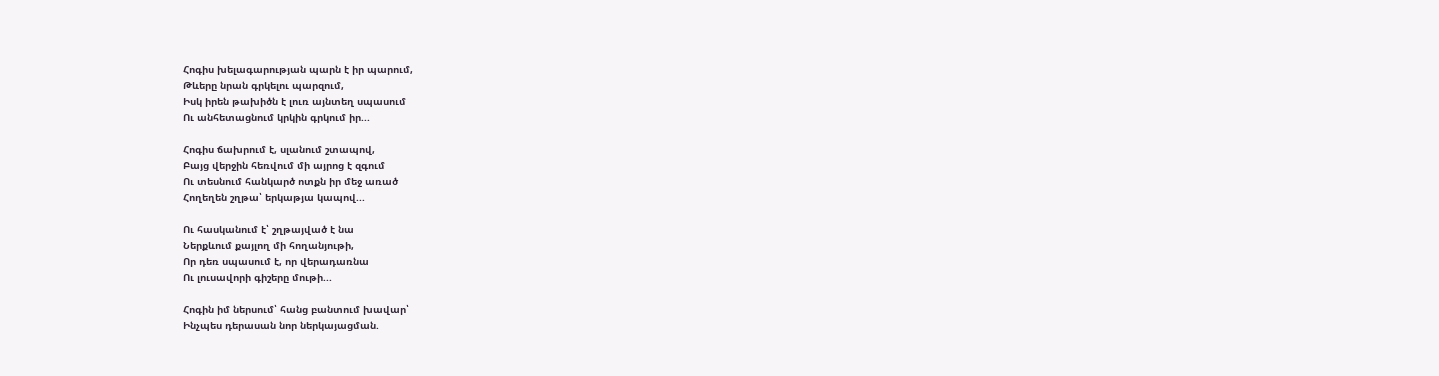Հոգիս խելագարության պարն է իր պարում,
Թևերը նրան գրկելու պարզում,
Իսկ իրեն թախիծն է լուռ այնտեղ սպասում
Ու անհետացնում կրկին գրկում իր...

Հոգիս ճախրում է, սլանում շտապով,
Բայց վերջին հեռվում մի այրոց է զգում
Ու տեսնում հանկարծ ոտքն իր մեջ առած
Հողեղեն շղթա՝ երկաթյա կապով...

Ու հասկանում է՝ շղթայված է նա
Ներքևում քայլող մի հողանյութի,
Որ դեռ սպասում է, որ վերադառնա
Ու լուսավորի գիշերը մութի...

Հոգին իմ ներսում՝ հանց բանտում խավար՝
Ինչպես դերասան նոր ներկայացման.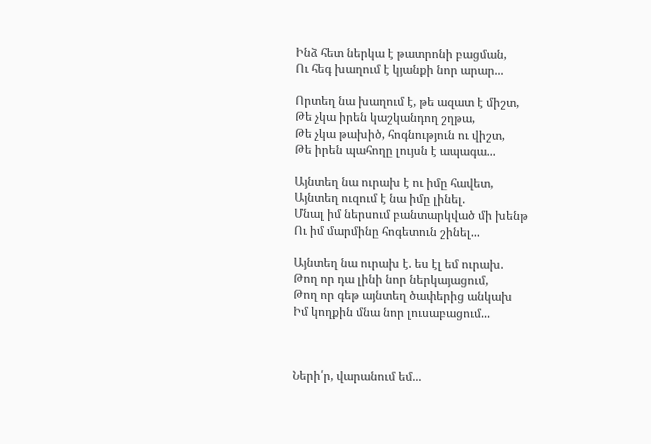Ինձ հետ ներկա է թատրոնի բացման,
Ու հեգ խաղում է կյանքի նոր արար...

Որտեղ նա խաղում է, թե ազատ է միշտ,
Թե չկա իրեն կաշկանդող շղթա,
Թե չկա թախիծ, հոգնություն ու վիշտ,
Թե իրեն պահողը լույսն է ապագա...

Այնտեղ նա ուրախ է ու իմը հավետ,
Այնտեղ ուզում է նա իմը լինել.
Մնալ իմ ներսում բանտարկված մի խենթ
Ու իմ մարմինը հոգետուն շինել...

Այնտեղ նա ուրախ է. ես էլ եմ ուրախ.
Թող որ դա լինի նոր ներկայացում,
Թող որ գեթ այնտեղ ծափերից անկախ
Իմ կողքին մնա նոր լուսաբացում...



Ների՛ր, վարանում եմ...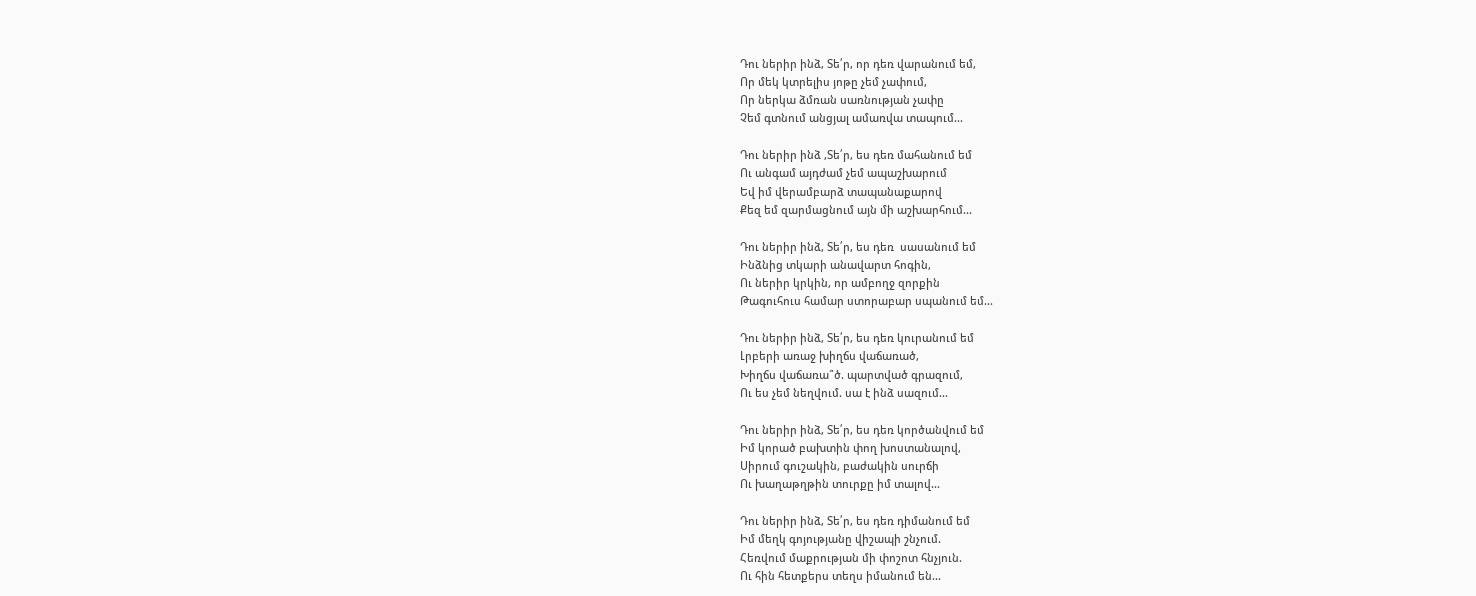Դու ներիր ինձ, Տե՛ր, որ դեռ վարանում եմ,
Որ մեկ կտրելիս յոթը չեմ չափում,
Որ ներկա ձմռան սառնության չափը
Չեմ գտնում անցյալ ամառվա տապում...

Դու ներիր ինձ ,Տե՛ր, ես դեռ մահանում եմ
Ու անգամ այդժամ չեմ ապաշխարում
Եվ իմ վերամբարձ տապանաքարով
Քեզ եմ զարմացնում այն մի աշխարհում...

Դու ներիր ինձ, Տե՛ր, ես դեռ  սասանում եմ
Ինձնից տկարի անավարտ հոգին,
Ու ներիր կրկին, որ ամբողջ զորքին
Թագուհուս համար ստորաբար սպանում եմ...

Դու ներիր ինձ, Տե՛ր, ես դեռ կուրանում եմ
Լրբերի առաջ խիղճս վաճառած,
Խիղճս վաճառա՞ծ. պարտված գրազում,
Ու ես չեմ նեղվում. սա է ինձ սազում...

Դու ներիր ինձ, Տե՛ր, ես դեռ կործանվում եմ
Իմ կորած բախտին փող խոստանալով,
Սիրում գուշակին, բաժակին սուրճի
Ու խաղաթղթին տուրքը իմ տալով...

Դու ներիր ինձ, Տե՛ր, ես դեռ դիմանում եմ
Իմ մեղկ գոյությանը վիշապի շնչում.
Հեռվում մաքրության մի փոշոտ հնչյուն.
Ու հին հետքերս տեղս իմանում են...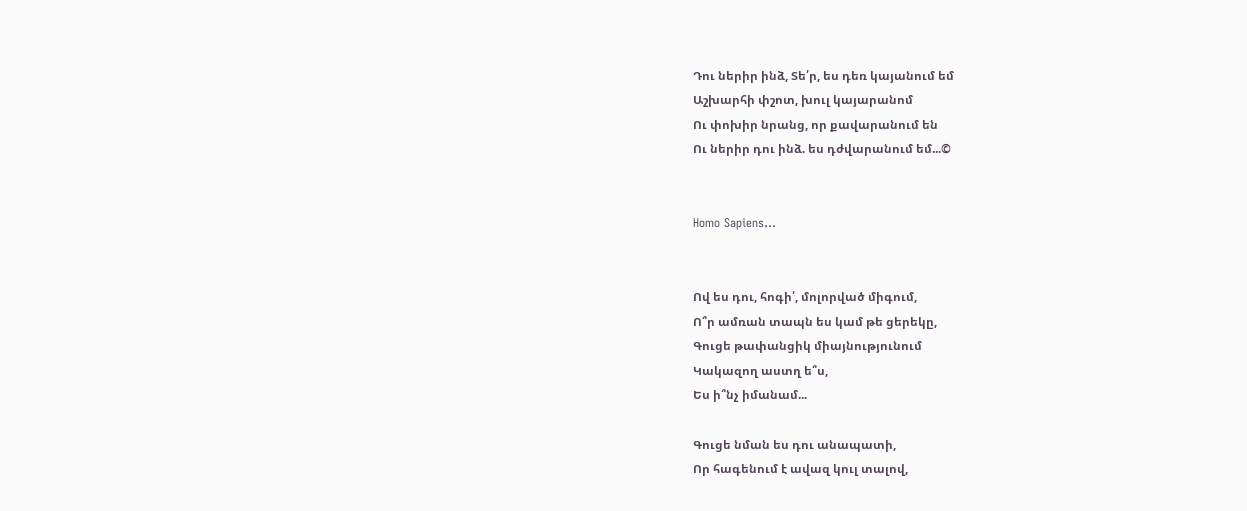Դու ներիր ինձ, Տե՛ր, ես դեռ կայանում եմ
Աշխարհի փշոտ, խուլ կայարանոմ
Ու փոխիր նրանց, որ քավարանում են
Ու ներիր դու ինձ. ես դժվարանում եմ...©


Homo Sapiens...


Ով ես դու, հոգի՛, մոլորված միգում,
Ո՞ր ամռան տապն ես կամ թե ցերեկը,
Գուցե թափանցիկ միայնությունում
Կակազող աստղ ե՞ս,
Ես ի՞նչ իմանամ...

Գուցե նման ես դու անապատի,
Որ հագենում է ավազ կուլ տալով,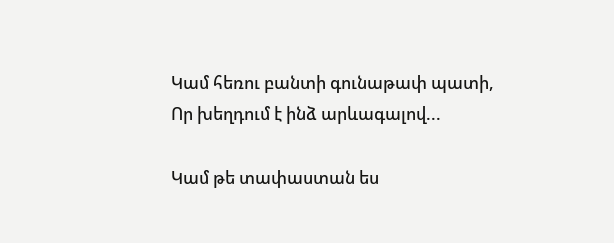Կամ հեռու բանտի գունաթափ պատի,
Որ խեղդում է ինձ արևագալով...

Կամ թե տափաստան ես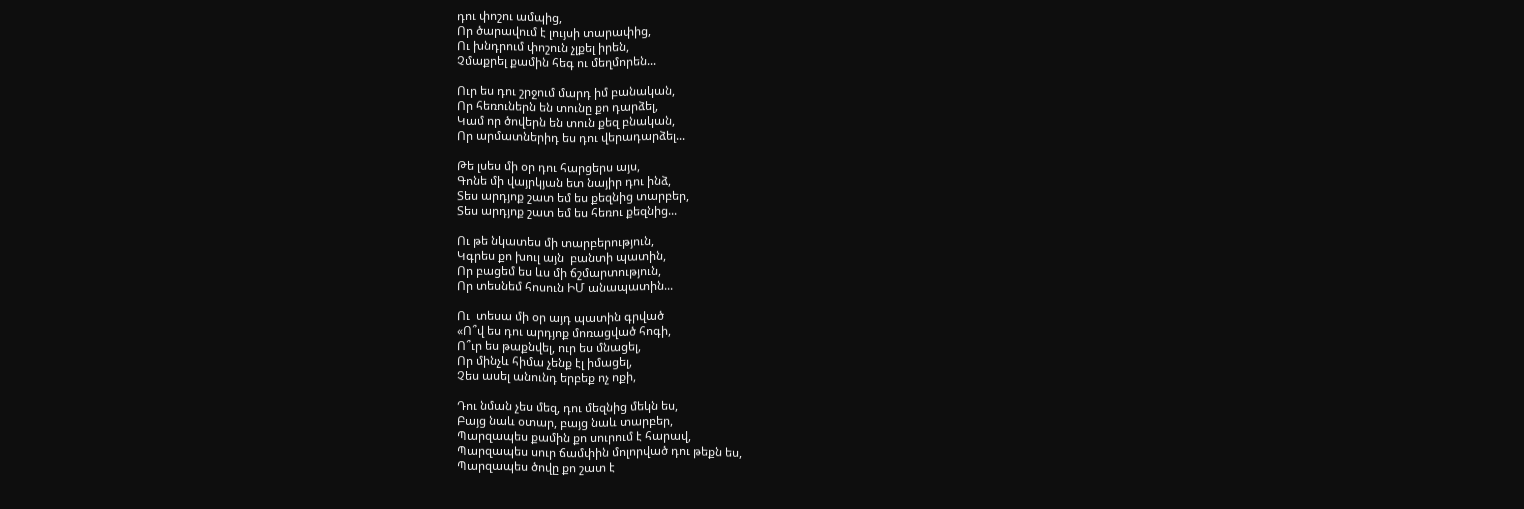դու փոշու ամպից,
Որ ծարավում է լույսի տարափից,
Ու խնդրում փոշուն չլքել իրեն,
Չմաքրել քամին հեգ ու մեղմորեն...

Ուր ես դու շրջում մարդ իմ բանական,
Որ հեռուներն են տունը քո դարձել,
Կամ որ ծովերն են տուն քեզ բնական,
Որ արմատներիդ ես դու վերադարձել...

Թե լսես մի օր դու հարցերս այս,
Գոնե մի վայրկյան ետ նայիր դու ինձ,
Տես արդյոք շատ եմ ես քեզնից տարբեր,
Տես արդյոք շատ եմ ես հեռու քեզնից...

Ու թե նկատես մի տարբերություն,
Կգրես քո խուլ այն  բանտի պատին,
Որ բացեմ ես ևս մի ճշմարտություն,
Որ տեսնեմ հոսուն ԻՄ անապատին...

Ու  տեսա մի օր այդ պատին գրված
«Ո՞վ ես դու արդյոք մոռացված հոգի,
Ո՞ւր ես թաքնվել, ուր ես մնացել,
Որ մինչև հիմա չենք էլ իմացել,
Չես ասել անունդ երբեք ոչ ոքի,

Դու նման չես մեզ, դու մեզնից մեկն ես,
Բայց նաև օտար, բայց նաև տարբեր,
Պարզապես քամին քո սուրում է հարավ,
Պարզապես սուր ճամփին մոլորված դու թեքն ես,
Պարզապես ծովը քո շատ է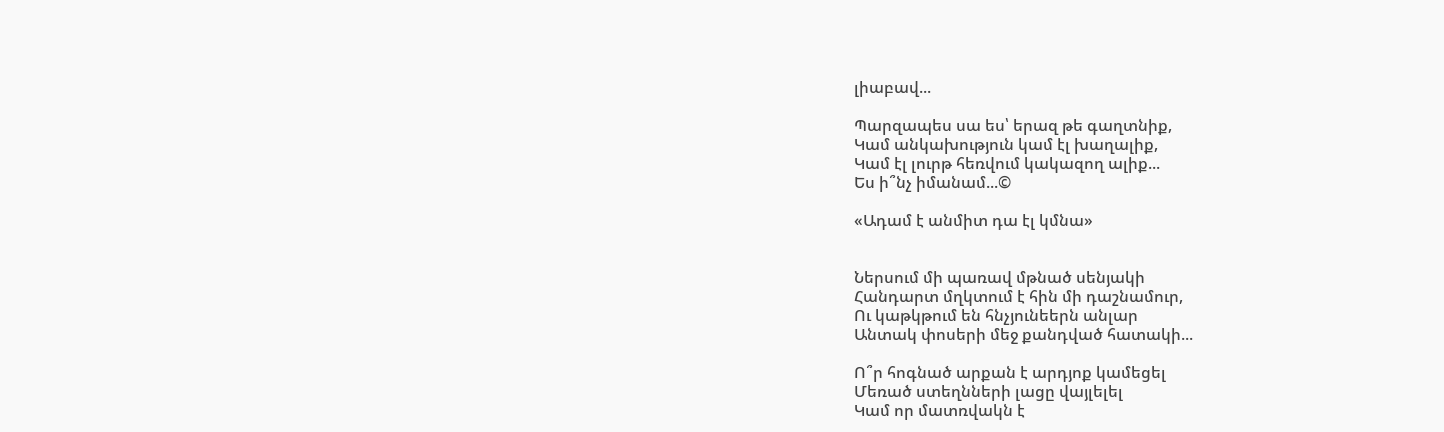լիաբավ...

Պարզապես սա ես՝ երազ թե գաղտնիք,
Կամ անկախություն կամ էլ խաղալիք,
Կամ էլ լուրթ հեռվում կակազող ալիք...
Ես ի՞նչ իմանամ...©

«Ադամ է անմիտ դա էլ կմնա»


Ներսում մի պառավ մթնած սենյակի
Հանդարտ մղկտում է հին մի դաշնամուր,
Ու կաթկթում են հնչյունեերն անլար
Անտակ փոսերի մեջ քանդված հատակի...

Ո՞ր հոգնած արքան է արդյոք կամեցել
Մեռած ստեղնների լացը վայլելել
Կամ որ մատռվակն է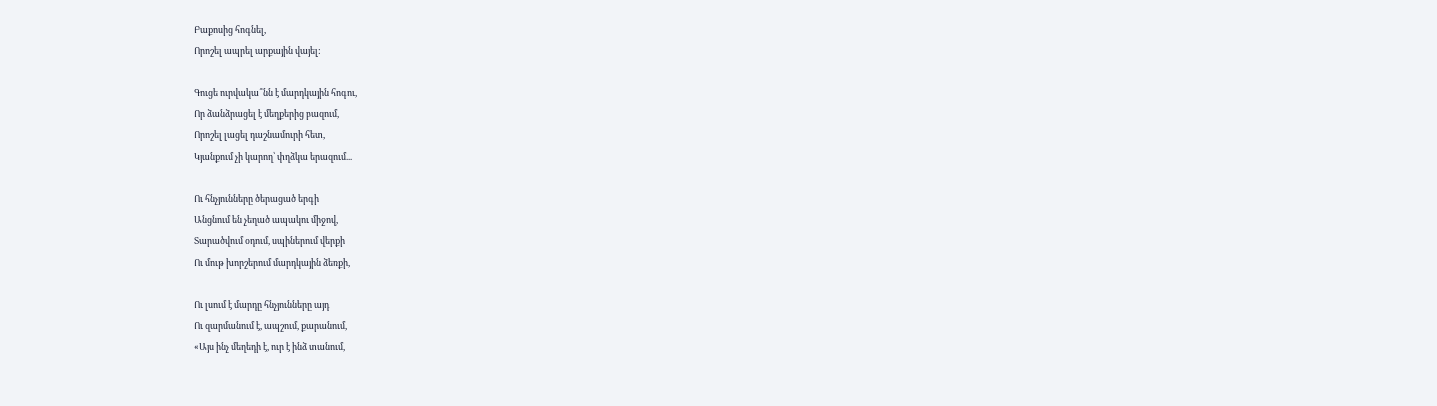Բաքոսից հոգնել,
Որոշել ապրել արքային վայել:

Գուցե ուրվակա՞նն է մարդկային հոգու,
Որ ձանձրացել է մեղքերից բազում,
Որոշել լացել դաշնամուրի հետ,
Կյանքում չի կարող՝ փղձկա երազում...

Ու հնչյունները ծերացած երգի
Անցնում են չեղած ապակու միջով,
Տարածվում օդում, սպիներում վերքի
Ու մութ խորշերում մարդկային ձեռքի,

Ու լսում է մարդը հնչյունները այդ
Ու զարմանում է, ապշում, քարանում,
«Այս ինչ մեղեդի է, ուր է ինձ տանում,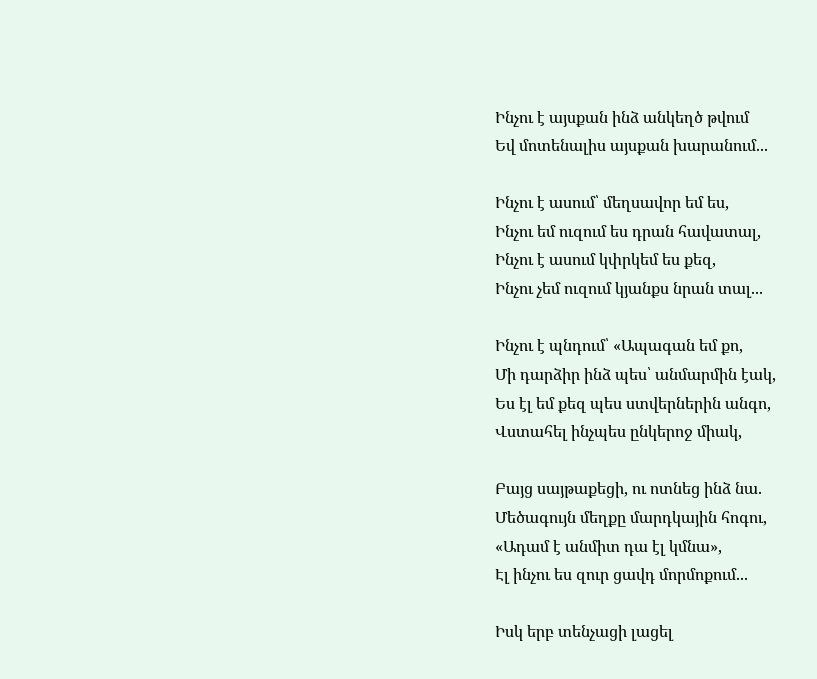Ինչու է այսքան ինձ անկեղծ թվում
Եվ մոտենալիս այսքան խարանում...

Ինչու է ասում՝ մեղսավոր եմ ես,
Ինչու եմ ուզում ես դրան հավատալ,
Ինչու է ասում կփրկեմ ես քեզ,
Ինչու չեմ ուզում կյանքս նրան տալ...

Ինչու է պնդում՝ «Ապագան եմ քո,
Մի դարձիր ինձ պես՝ անմարմին էակ,
Ես էլ եմ քեզ պես ստվերներին անգո,
Վստահել ինչպես ընկերոջ միակ,

Բայց սայթաքեցի, ու ոտնեց ինձ նա.
Մեծագույն մեղքը մարդկային հոգու,
«Ադամ է անմիտ դա էլ կմնա»,
Էլ ինչու ես զուր ցավդ մորմոքում...

Իսկ երբ տենչացի լացել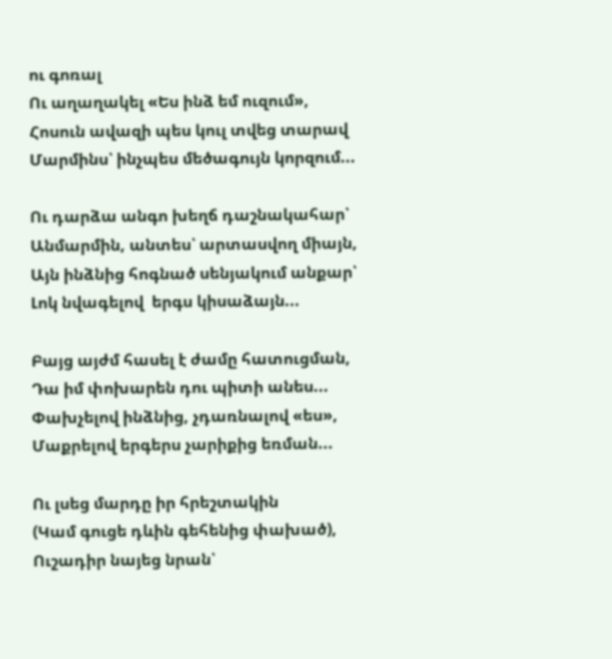ու գոռալ
Ու աղաղակել «Ես ինձ եմ ուզում»,
Հոսուն ավազի պես կուլ տվեց տարավ
Մարմինս՝ ինչպես մեծագույն կորզում...

Ու դարձա անգո խեղճ դաշնակահար՝
Անմարմին, անտես՝ արտասվող միայն,
Այն ինձնից հոգնած սենյակում անքար՝
Լոկ նվագելով  երգս կիսաձայն...

Բայց այժմ հասել է ժամը հատուցման,
Դա իմ փոխարեն դու պիտի անես...
Փախչելով ինձնից, չդառնալով «ես»,
Մաքրելով երգերս չարիքից եռման...

Ու լսեց մարդը իր հրեշտակին
(Կամ գուցե դևին գեհենից փախած),
Ուշադիր նայեց նրան՝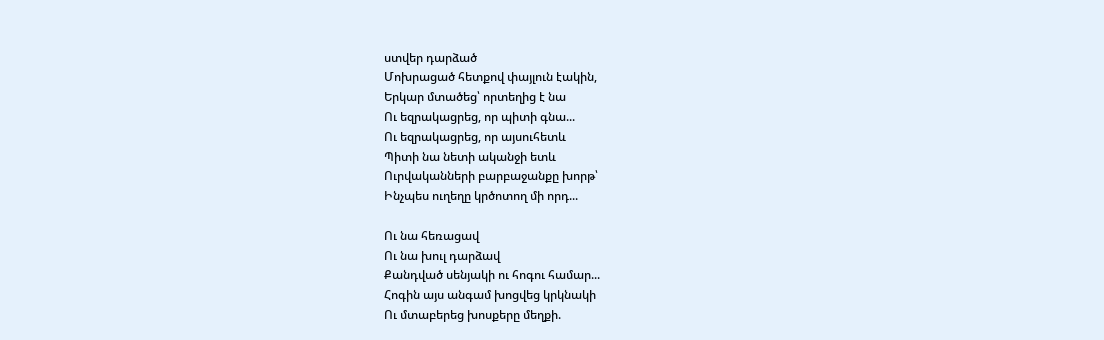ստվեր դարձած
Մոխրացած հետքով փայլուն էակին,
Երկար մտածեց՝ որտեղից է նա
Ու եզրակացրեց, որ պիտի գնա...
Ու եզրակացրեց, որ այսուհետև
Պիտի նա նետի ականջի ետև
Ուրվականների բարբաջանքը խորթ՝
Ինչպես ուղեղը կրծոտող մի որդ...

Ու նա հեռացավ
Ու նա խուլ դարձավ
Քանդված սենյակի ու հոգու համար...
Հոգին այս անգամ խոցվեց կրկնակի
Ու մտաբերեց խոսքերը մեղքի.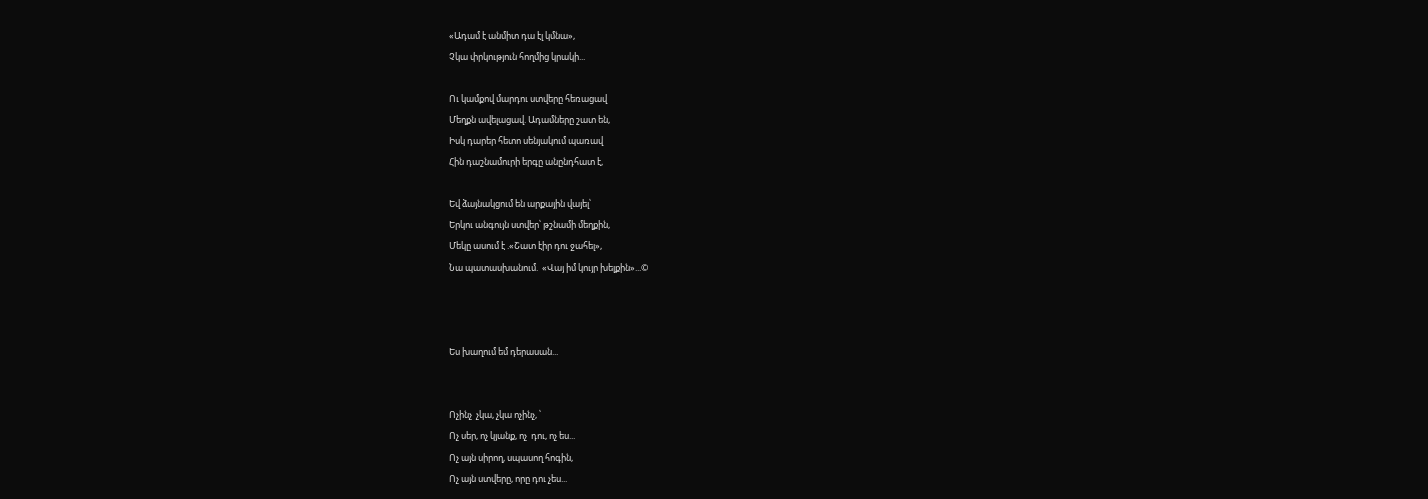«Ադամ է անմիտ դա էլ կմնա»,
Չկա փրկություն հողմից կրակի...

Ու կամքով մարդու ստվերը հեռացավ
Մեղքն ավելացավ. Ադամները շատ են,
Իսկ դարեր հետո սենյակում պառավ
Հին դաշնամուրի երգը անընդհատ է,

Եվ ձայնակցում են արքային վայել՝
Երկու անգույն ստվեր՝ թշնամի մեղքին,
Մեկը ասում է .«Շատ էիր դու ջահել»,
Նա պատասխանում.  «Վայ իմ կույր խելքին»...©



Ես խաղում եմ դերասան...


Ոչինչ  չկա, չկա ոչինչ, ՝
Ոչ սեր, ոչ կյանք, ոչ  դու, ոչ ես...
Ոչ այն սիրող, սպասող հոգին,
Ոչ այն ստվերը, որը դու չես...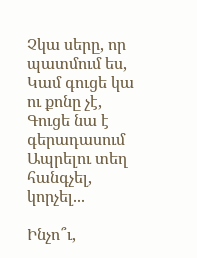Չկա սերը, որ պատմում ես,
Կամ գուցե կա ու քոնը չէ,
Գուցե նա է գերադասում
Ապրելու տեղ հանգչել, կորչել...

Ինչո՞ւ,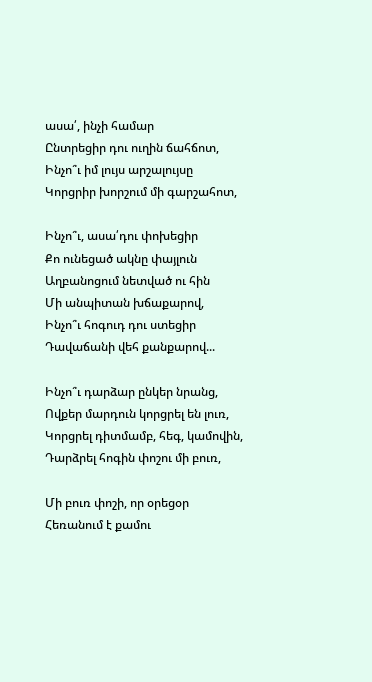ասա՛, ինչի համար
Ընտրեցիր դու ուղին ճահճոտ,
Ինչո՞ւ իմ լույս արշալույսը
Կորցրիր խորշում մի գարշահոտ,

Ինչո՞ւ, ասա՛դու փոխեցիր
Քո ունեցած ակնը փայլուն
Աղբանոցում նետված ու հին
Մի անպիտան խճաքարով,
Ինչո՞ւ հոգուդ դու ստեցիր
Դավաճանի վեհ քանքարով...

Ինչո՞ւ դարձար ընկեր նրանց,
Ովքեր մարդուն կորցրել են լուռ,
Կորցրել դիտմամբ, հեգ, կամովին,
Դարձրել հոգին փոշու մի բուռ,

Մի բուռ փոշի, որ օրեցօր
Հեռանում է քամու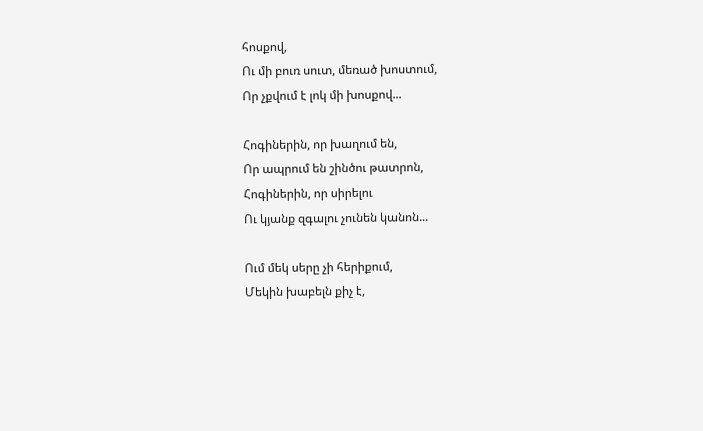հոսքով,
Ու մի բուռ սուտ, մեռած խոստում,
Որ չքվում է լոկ մի խոսքով...

Հոգիներին, որ խաղում են,
Որ ապրում են շինծու թատրոն,
Հոգիներին, որ սիրելու
Ու կյանք զգալու չունեն կանոն...

Ում մեկ սերը չի հերիքում,
Մեկին խաբելն քիչ է,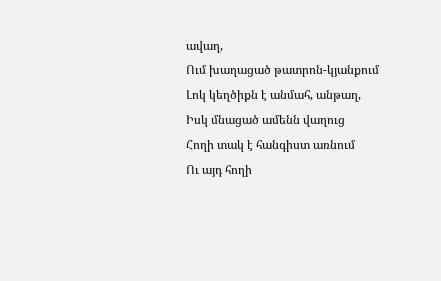ավաղ,
Ում խաղացած թատրոն-կյանքում
Լոկ կեղծիքն է անմահ, անթաղ,
Իսկ մնացած ամենն վաղուց
Հողի տակ է հանգիստ առնում
Ու այդ հողի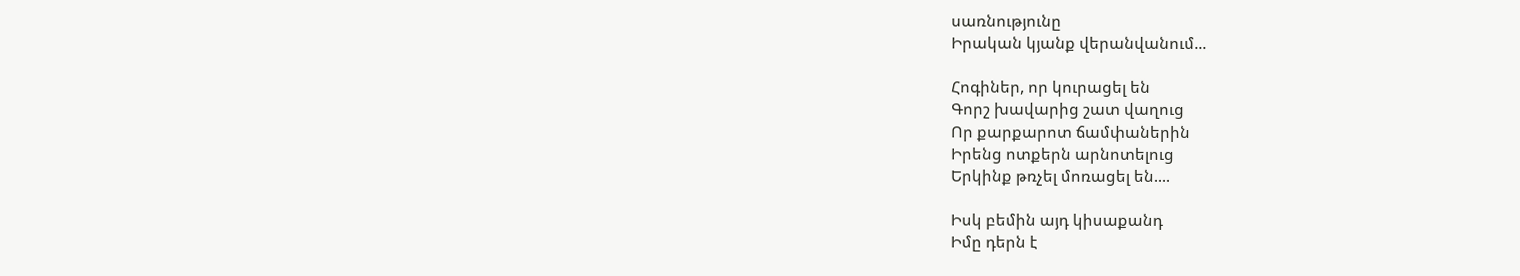սառնությունը
Իրական կյանք վերանվանում...

Հոգիներ, որ կուրացել են
Գորշ խավարից շատ վաղուց
Որ քարքարոտ ճամփաներին
Իրենց ոտքերն արնոտելուց
Երկինք թռչել մոռացել են....

Իսկ բեմին այդ կիսաքանդ
Իմը դերն է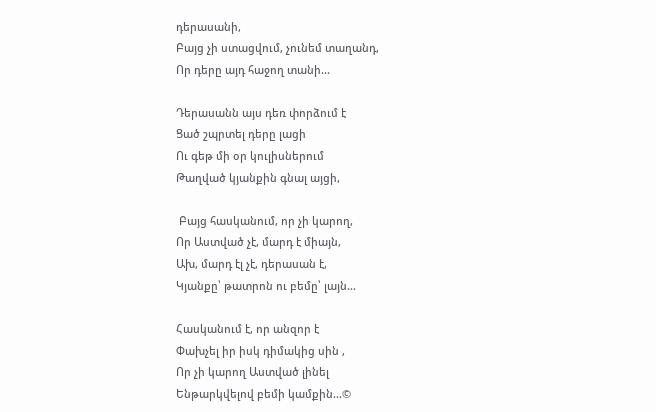դերասանի,
Բայց չի ստացվում, չունեմ տաղանդ,
Որ դերը այդ հաջող տանի...

Դերասանն այս դեռ փորձում է
Ցած շպրտել դերը լացի
Ու գեթ մի օր կուլիսներում
Թաղված կյանքին գնալ այցի,

 Բայց հասկանում, որ չի կարող,
Որ Աստված չէ, մարդ է միայն,
Ախ, մարդ էլ չէ, դերասան է,
Կյանքը՝ թատրոն ու բեմը՝ լայն...

Հասկանում է, որ անզոր է
Փախչել իր իսկ դիմակից սին ,
Որ չի կարող Աստված լինել
Ենթարկվելով բեմի կամքին...©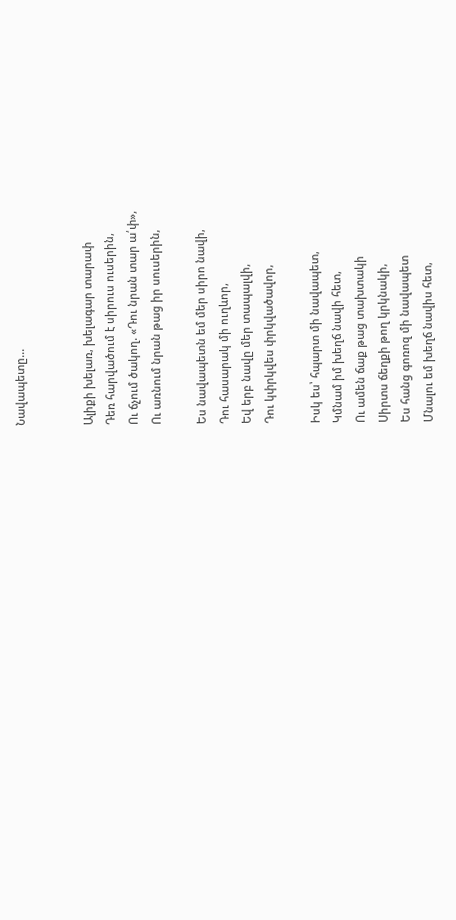Նավապետը...


Ալիքի խելառ, խելագար տարափ
Դեռ հարվածում է սիրուս ուսերին,
Ու ճչում ծակող. «Դու նրան տար ա՛փ»,
Ու առնում նրան թաց իր սուսերին,

Ես նավապետն եմ մեր սիրո նավի,
Դու հասարակ մի ուղևոր,
Եվ երբ նավը մեր տապալվի,
Դու կփրկվես փրկվածավոր,

Իսկ ես՝ հպարտ մի նավապետ,
Կմնամ իմ խեղճ նավի հետ,
Ու ամեն ճաք թաց տախտակի
Սիրտս ճեղքի թող կրկնակի,
Ես հանց գոռոզ մի նավապետ
Մնալու եմ խեղճ նավիս հետ,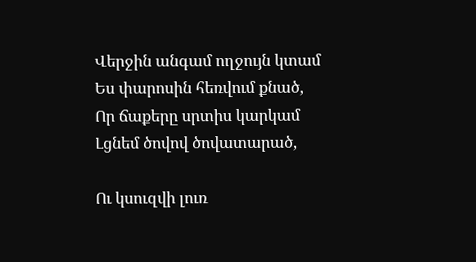Վերջին անգամ ողջույն կտամ
Ես փարոսին հեռվում քնած,
Որ ճաքերը սրտիս կարկամ
Լցնեմ ծովով ծովատարած,

Ու կսուզվի լուռ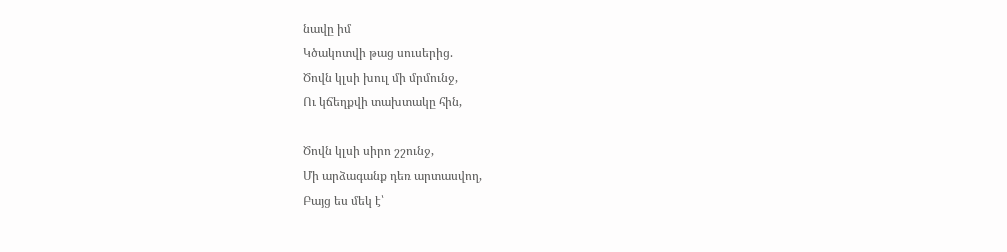նավը իմ
Կծակոտվի թաց սուսերից.
Ծովն կլսի խուլ մի մրմունջ,
Ու կճեղքվի տախտակը հին,

Ծովն կլսի սիրո շշունջ,
Մի արձագանք դեռ արտասվող,
Բայց ես մեկ է՝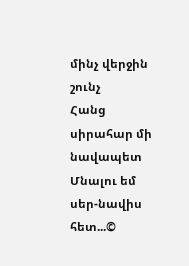մինչ վերջին շունչ
Հանց սիրահար մի նավապետ
Մնալու եմ սեր-նավիս հետ...©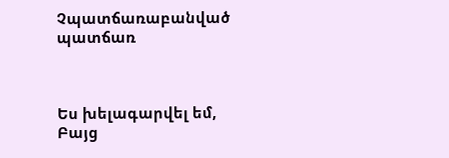Չպատճառաբանված պատճառ



Ես խելագարվել եմ,
Բայց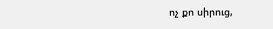ոչ քո սիրուց,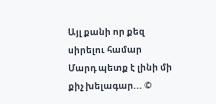Այլ քանի որ քեզ սիրելու համար
Մարդ պետք է լինի մի քիչ խելագար... ©